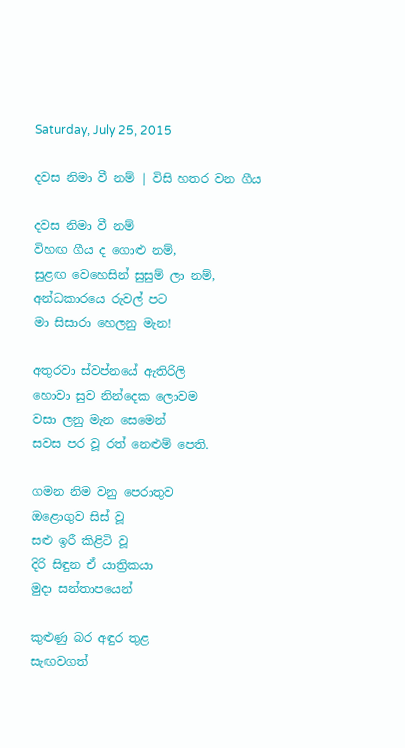Saturday, July 25, 2015

දවස නිමා වී නම් | විසි හතර වන ගීය

දවස නිමා වී නම්
විහඟ ගීය ද ගොළු නම්,
සුළඟ වෙහෙසින් සුසුම් ලා නම්,
අන්ධකාරයෙ රුවල් පට
මා සිසාරා හෙලනු මැන!

අතුරවා ස්වප්නයේ ඇතිරිලි
හොවා සුව නින්දෙක ලොවම
වසා ලනු මැන සෙමෙන්
සවස පර වූ රත් නෙළුම් පෙති.

ගමන නිම වනු පෙරාතුව
ඔළොගුව සිස් වූ
සළු ඉරී කිළිටි වූ
දිරි සිඳුන ඒ යාත්‍රිකයා
මුදා සන්තාපයෙන්

කුළුණු බර අඳුර තුළ
සැඟවගත්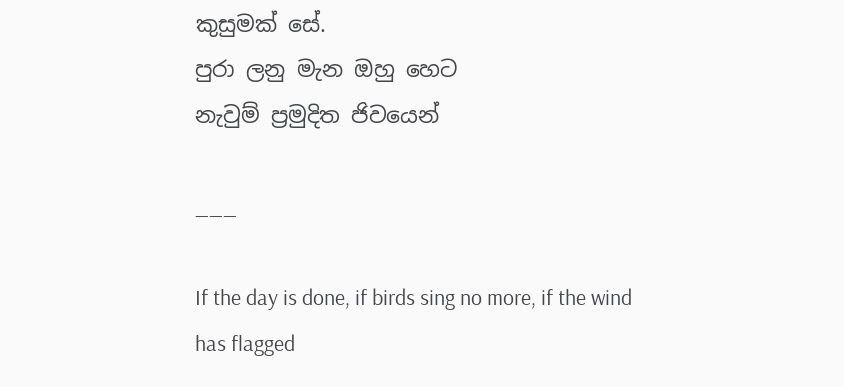කුසුමක් සේ.
පුරා ලනු මැන ඔහු හෙට
නැවුම් ප්‍රමුදිත ජිවයෙන්

___

If the day is done, if birds sing no more, if the wind has flagged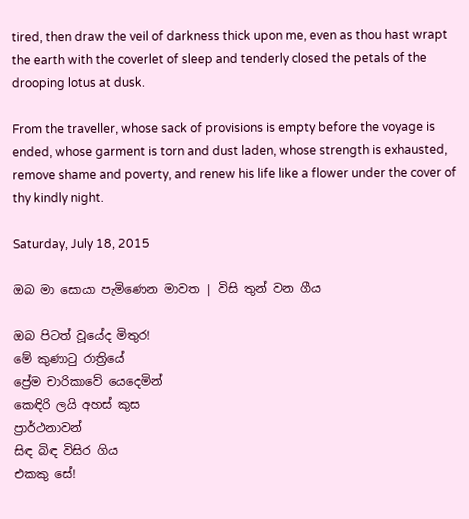tired, then draw the veil of darkness thick upon me, even as thou hast wrapt the earth with the coverlet of sleep and tenderly closed the petals of the drooping lotus at dusk.

From the traveller, whose sack of provisions is empty before the voyage is ended, whose garment is torn and dust laden, whose strength is exhausted, remove shame and poverty, and renew his life like a flower under the cover of thy kindly night.

Saturday, July 18, 2015

ඔබ මා සොයා පැමිණෙන මාවත | විසි තුන් වන ගීය

ඔබ පිටත් වූයේද මිතුර!
මේ කුණාටු රාත්‍රියේ
ප්‍රේම චාරිකාවේ යෙදෙමින්
කෙඳිරි ලයි අහස් කුස
ප්‍රාර්ථනාවන්
සිඳ බිඳ විසිර ගිය
එකකු සේ!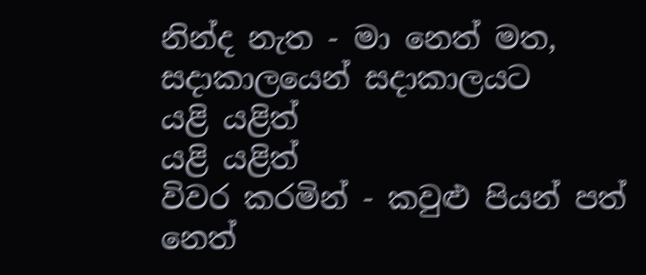නින්ද නැත - මා නෙත් මත,
සදාකාලයෙන් සදාකාලයට
යළි යළිත්
යළි යළිත්
විවර කරමින් - කවුළු පියන් පත්
නෙත්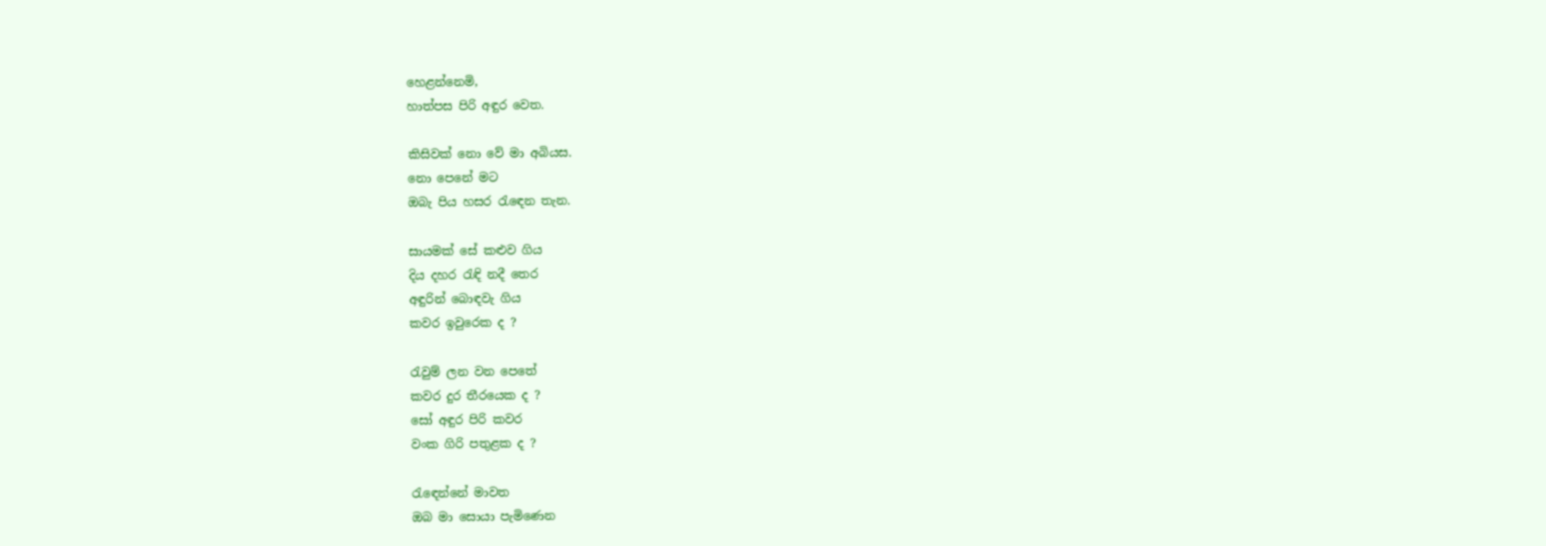හෙළන්නෙමි,
හාත්පස පිරි අඳුර වෙත.

කිසිවක් නො වේ මා අබියස.
නො පෙනේ මට
ඔබැ පිය හසර රැ‍ඳෙන තැන.

සායමක් සේ කළුව ගිය
දිය දහර රැඳි නදී තෙර
අඳුරින් බොඳවැ ගිය
කවර ඉවුරෙක ද ?

රැවුම් ලන වන පෙතේ
කවර දුර තීරයෙක ද ?
සෝ අඳුර පිරි කවර
වංක ගිරි පතුළක ද ?

රැ‍‍ඳෙන්නේ මාවත
ඔබ මා සොයා පැමිණෙන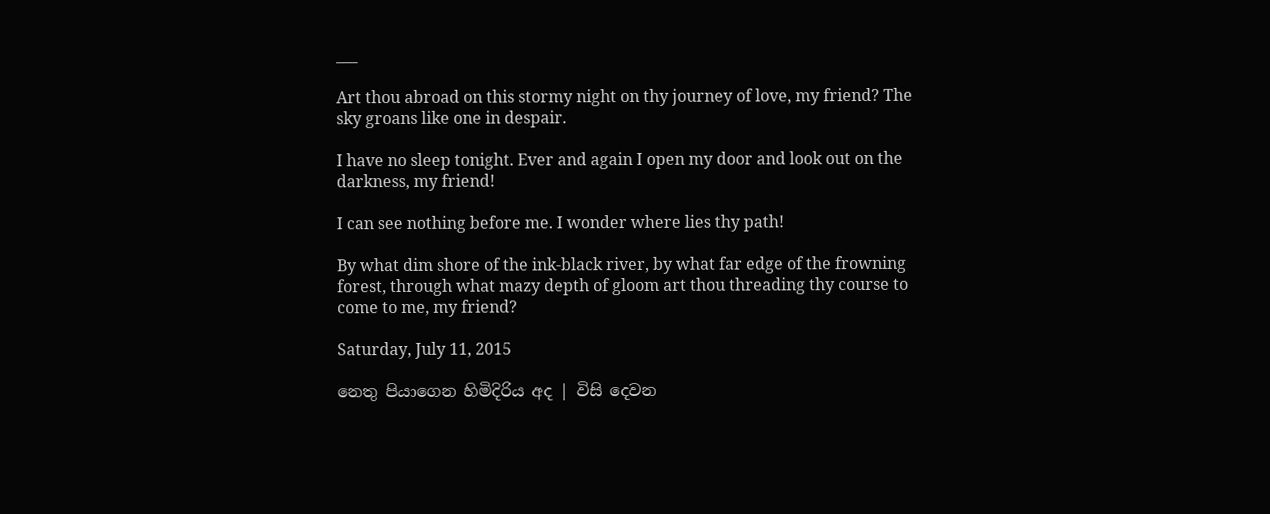___

Art thou abroad on this stormy night on thy journey of love, my friend? The sky groans like one in despair.

I have no sleep tonight. Ever and again I open my door and look out on the darkness, my friend!

I can see nothing before me. I wonder where lies thy path!

By what dim shore of the ink-black river, by what far edge of the frowning forest, through what mazy depth of gloom art thou threading thy course to come to me, my friend?

Saturday, July 11, 2015

නෙතු පියාගෙන හිමිදිරිය අද | විසි දෙවන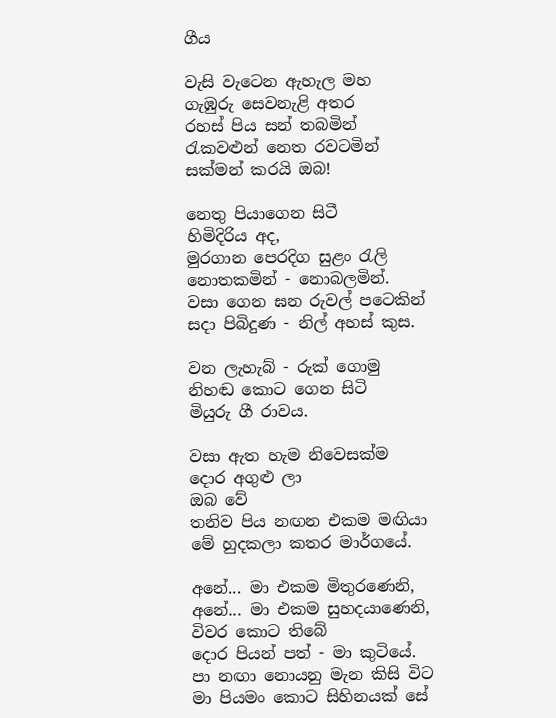ගීය

වැසි ‍වැටෙන ඇහැල මහ
ගැඹුරු සෙවනැළි අතර
රහස් පිය සන් තබමින්
රැකවළුන් නෙත රවටමින්
සක්මන් කරයි ඔබ!

නෙතු පියාගෙන සිටී
හිමිදිරිය අද,
මුරගාන පෙරදිග සුළං රැලි
නොතකමින් - නොබලමින්.
වසා ගෙන ඝන රුවල් පටෙකින්
සදා පිබිදුණ - නිල් අහස් කුස.

වන ලැහැබ් - රුක් ගොමු
නිහඬ කොට ‍ගෙන සිටි
මියුරු ගී රාවය.

වසා ඇත හැම නිවෙසක්ම
දොර අගුළු ලා
ඔබ වේ
තනිව පිය නඟන එකම මඟියා
මේ හුදකලා කතර මාර්ගයේ.

අනේ... මා එකම මිතුරණෙනි,
අනේ... මා එකම සුහදයාණෙනි,
විවර කොට තිබේ
දොර පියන් පත් - මා කුටියේ.
පා නඟා නොයනු මැන කිසි ‍විට
මා පියමං කොට සිහිනයක් සේ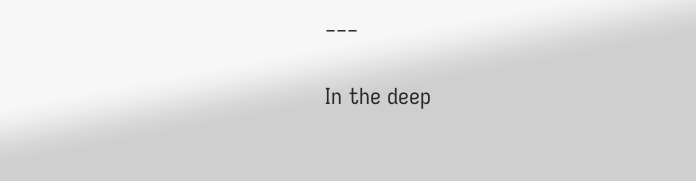___

In the deep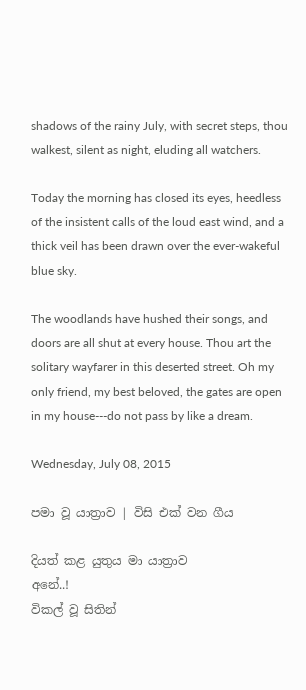shadows of the rainy July, with secret steps, thou walkest, silent as night, eluding all watchers.

Today the morning has closed its eyes, heedless of the insistent calls of the loud east wind, and a thick veil has been drawn over the ever-wakeful blue sky.

The woodlands have hushed their songs, and doors are all shut at every house. Thou art the solitary wayfarer in this deserted street. Oh my only friend, my best beloved, the gates are open in my house---do not pass by like a dream.

Wednesday, July 08, 2015

පමා වූ යාත්‍රාව | විසි එක් වන ගීය

දියත් කළ යුතුය මා යාත්‍රාව
අනේ..!
විකල් වූ සිතින්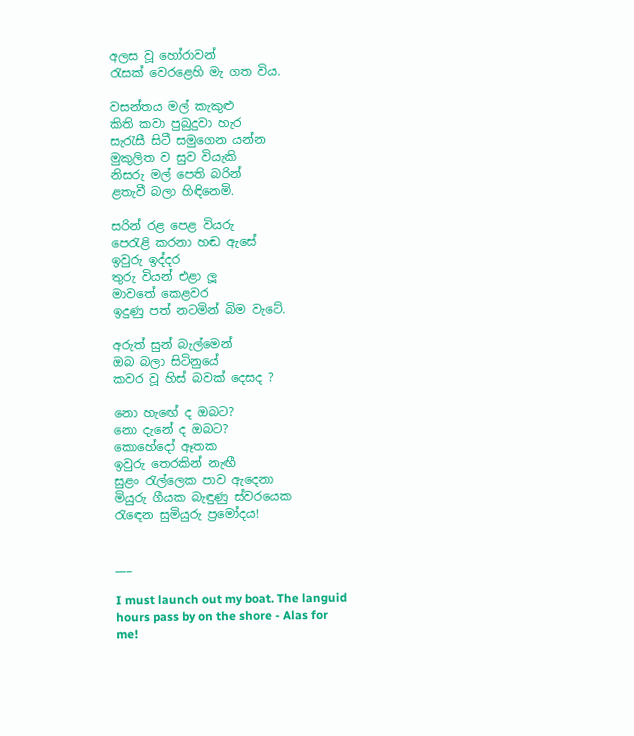අලස වූ හෝරාවන්
රැසක් වෙරළෙහි මැ ගත විය.

වසන්තය මල් කැකුළු
කිති කවා පුබුදුවා හැර
සැරැසී සිටී සමුගෙන යන්න
මුකුලිත ව සුව වියැකි
නිසරු මල් පෙති බරින්
ළතැවී බලා හිඳිනෙමි.

සරින් රළ පෙළ වියරු
පෙරැළි කරනා හඬ ඇසේ
ඉවුරු ඉද්දර
තුරු වියන් එළා ලූ
මාවතේ කෙළවර
ඉදුණු පත් නටමින් බිම වැටේ.

අරුත් සුන් බැල්මෙන්
ඔබ බලා සිටිනුයේ
කවර වූ හිස් බවක් දෙසද ?

නො හැ‍ඟේ ද ඔබට?
නො දැනේ ද ඔබට?
කොහේදෝ ඈතක
ඉවුරු තෙරකින් නැඟී
සුළං රැල්ලෙක පාව ඇදෙනා
මියුරු ගීයක බැඳුණු ස්වරයෙක
රැ‍ඳෙන සුමියුරු ප්‍රමෝදය!


___

I must launch out my boat. The languid hours pass by on the shore - Alas for me!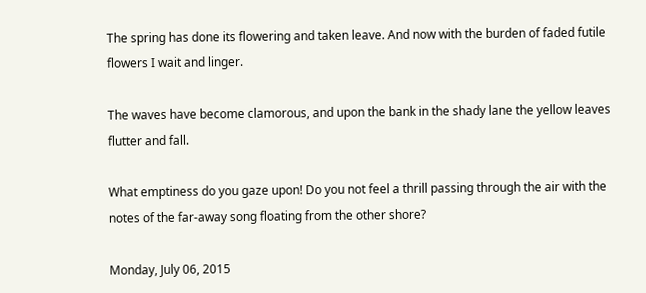The spring has done its flowering and taken leave. And now with the burden of faded futile flowers I wait and linger.

The waves have become clamorous, and upon the bank in the shady lane the yellow leaves flutter and fall.

What emptiness do you gaze upon! Do you not feel a thrill passing through the air with the notes of the far-away song floating from the other shore?

Monday, July 06, 2015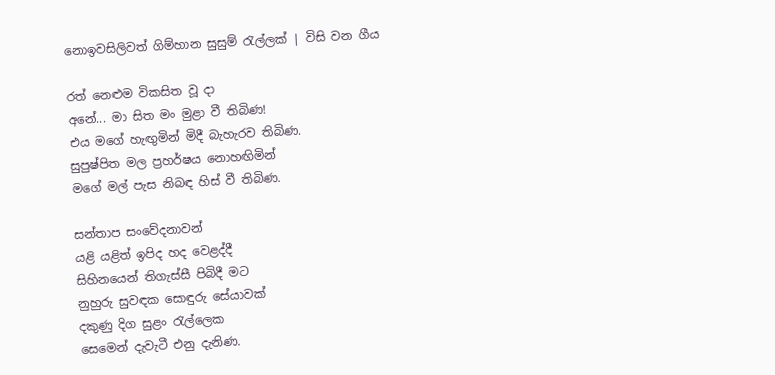නොඉවසිලිවත් ගිම්හාන සුසුම් රැල්ලක් | විසි වන ගීය

රත් නෙළුම විකසිත වූ දා
අනේ... මා සිත මං මුළා වී තිබිණ!
එය මගේ හැඟුමින් මිදී බැහැරව තිබිණ.
සුපුෂ්පිත මල ප්‍රහර්ෂය නොහඟිමින්
මගේ මල් පැස නිබඳ හිස් වී තිබිණ.

සන්තාප සංවේදනාවන්
යළි යළිත් ඉපිද හද වෙළද්දී
සිහිනයෙන් තිගැස්සී පිබිදී මට
නුහුරු සුවඳක සොඳුරු සේයාවක්
දකුණු දිග සුළං රැල්ලෙක
සෙමෙන් දැවැටී එනු දැනිණ.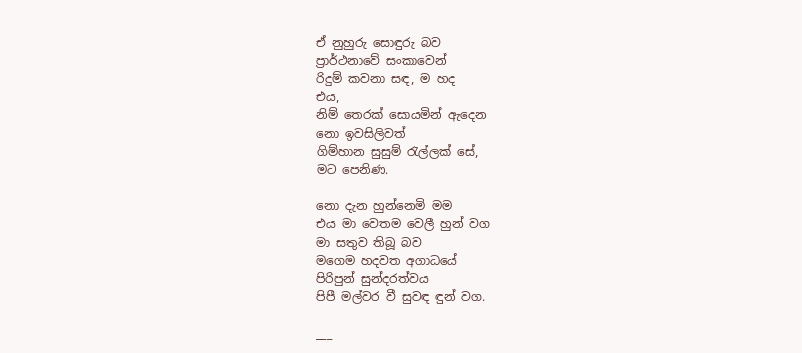ඒ නුහුරු සොඳුරු බව
ප්‍රාර්ථනාවේ සංකාවෙන්
රිදුම් කවනා සඳ, ම හද
එය,
නිම් තෙරක් සොයමින් ඇදෙන
නො ඉවසිලිවත්
ගිම්හාන සුසුම් රැල්ලක් සේ,
මට පෙනිණ.

නො දැන හුන්නෙමි මම
එය මා වෙතම වෙලී හුන් වග
මා සතුව තිබූ බව
මගෙම හදවත අගාධයේ
පිරිපුන් සුන්දරත්වය
පිපී මල්වර වී සුවඳ ඳුන් වග.

___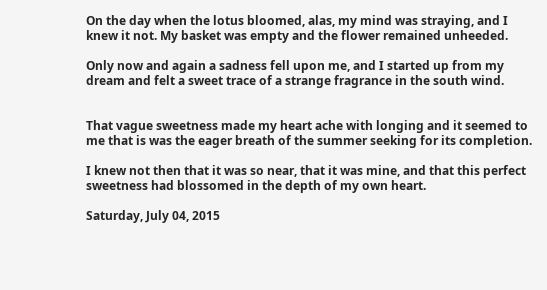On the day when the lotus bloomed, alas, my mind was straying, and I knew it not. My basket was empty and the flower remained unheeded.

Only now and again a sadness fell upon me, and I started up from my dream and felt a sweet trace of a strange fragrance in the south wind.


That vague sweetness made my heart ache with longing and it seemed to me that is was the eager breath of the summer seeking for its completion.

I knew not then that it was so near, that it was mine, and that this perfect sweetness had blossomed in the depth of my own heart.

Saturday, July 04, 2015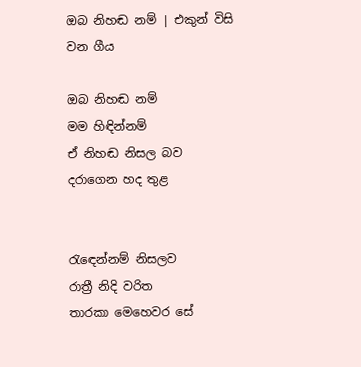ඔබ නිහඬ නම් | එකුන් විසි වන ගීය

ඔබ නිහඬ නම්
මම හිඳින්නම්
ඒ නිහඬ නිසල බව
දරාගෙන හද තුළ


රැ‍ඳෙන්නම් නිසලව
රාත්‍රී නිදි වරිත
තාරකා මෙහෙවර සේ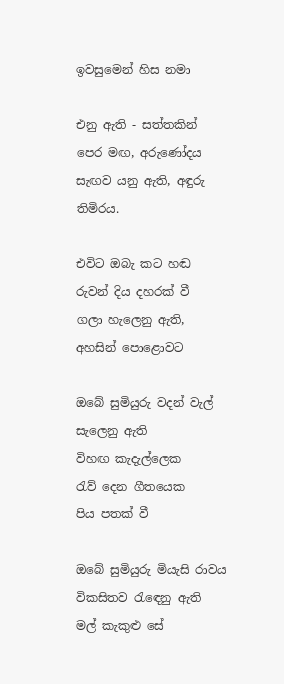ඉවසුමෙන් හිස නමා

එනු ඇති - සත්තකින්
පෙර මඟ, අරුණෝදය
සැඟව යනු ඇති, අඳුරු තිමිරය.

එවිට ඔබැ කට හඬ
රුවන් දිය දහරක් වී
ගලා හැලෙනු ඇති,
අහසින් පොළොවට

ඔබේ සුමියුරු වදන් වැල්
සැලෙනු ඇති
විහඟ කැදැල්ලෙක
රැව් දෙන ගීතයෙක
පිය පතක් වී

ඔබේ සුමියුරු මියැසි රාවය
විකසිතව රැ‍ඳෙනු ඇති
මල් කැකුළු සේ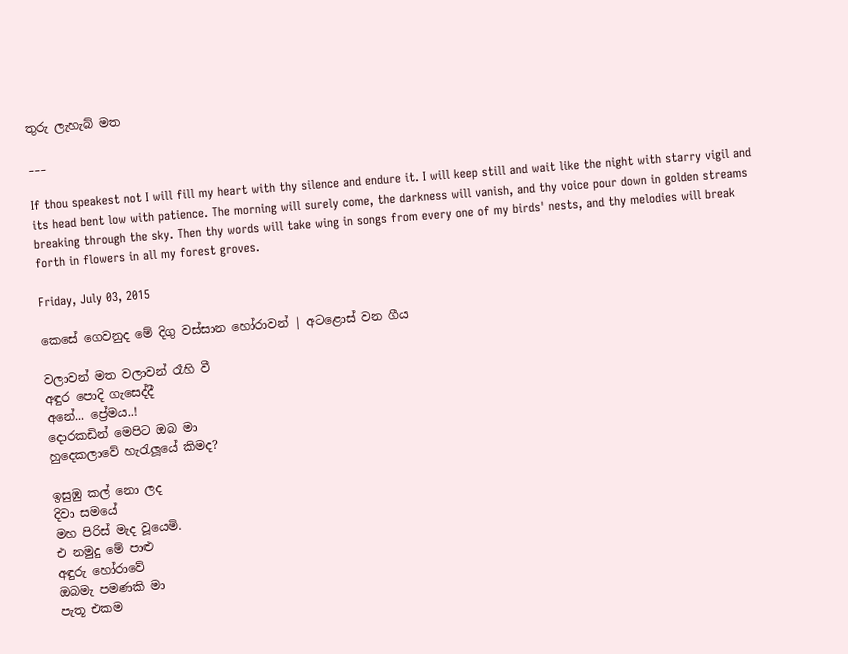තුරු ලැහැබ් මත

___

If thou speakest not I will fill my heart with thy silence and endure it. I will keep still and wait like the night with starry vigil and its head bent low with patience. The morning will surely come, the darkness will vanish, and thy voice pour down in golden streams breaking through the sky. Then thy words will take wing in songs from every one of my birds' nests, and thy melodies will break forth in flowers in all my forest groves.

Friday, July 03, 2015

කෙසේ ගෙවනුද මේ දිගු වස්සාන හෝරාවන් | අටළොස් වන ගීය

වලාවන් මත වලාවන් රෑහි වී
අඳුර පොදි ගැසෙද්දී
අනේ... ප්‍රේමය..!
දොරකඩින් මෙපිට ඔබ මා
හුදෙකලාවේ හැරැලූයේ කිමද?

ඉසුඹු කල් නො ලද
දිවා සමයේ
මහ පිරිස් මැද වූයෙමි.
එ නමුදු මේ පාළු
අඳුරු හෝරාවේ
ඔබමැ පමණකි මා
පැතූ එකම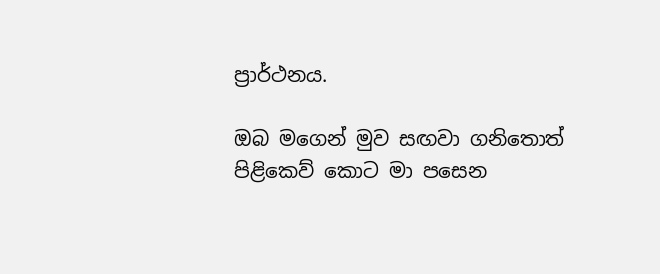ප්‍රාර්ථනය.

ඔබ මගෙන් මුව සඟවා ගනිතොත්
පිළිකෙව් කොට මා පසෙන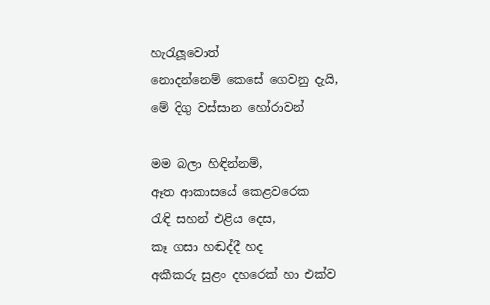හැරැලූවොත්
නොදන්නෙම් කෙසේ ගෙවනු දැයි,
මේ දිගු වස්සාන හෝරාවන්

මම බලා හිඳින්නම්,
ඈත ආකාසයේ කෙළවරෙක
රැඳි සහන් එළිය දෙස,
කෑ ගසා හඬද්දී හද
අකීකරු සුළං දහරෙක් හා එක්ව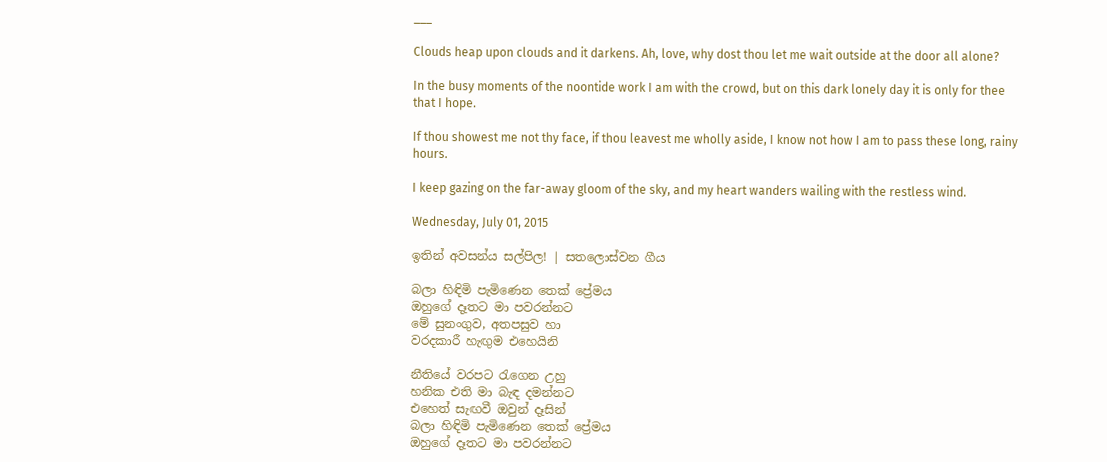___

Clouds heap upon clouds and it darkens. Ah, love, why dost thou let me wait outside at the door all alone?

In the busy moments of the noontide work I am with the crowd, but on this dark lonely day it is only for thee that I hope.

If thou showest me not thy face, if thou leavest me wholly aside, I know not how I am to pass these long, rainy hours.

I keep gazing on the far-away gloom of the sky, and my heart wanders wailing with the restless wind.

Wednesday, July 01, 2015

ඉතින් අවසන්ය සල්පිල! | සතලොස්වන ගීය

බලා හිඳිමි පැමිණෙන තෙක් ප්‍රේමය
ඔහුගේ දෑතට මා පවරන්නට
මේ සුනංගුව, අතපසුව හා
වරදකාරී හැඟුම එහෙයිනි

නීතියේ වරපට රැගෙන උහු
හනික එති මා බැඳ දමන්නට
එහෙත් සැඟවී ඔවුන් දෑසින්
බලා හිඳිමි පැමිණෙන තෙක් ප්‍රේමය
ඔහුගේ දෑතට මා පවරන්නට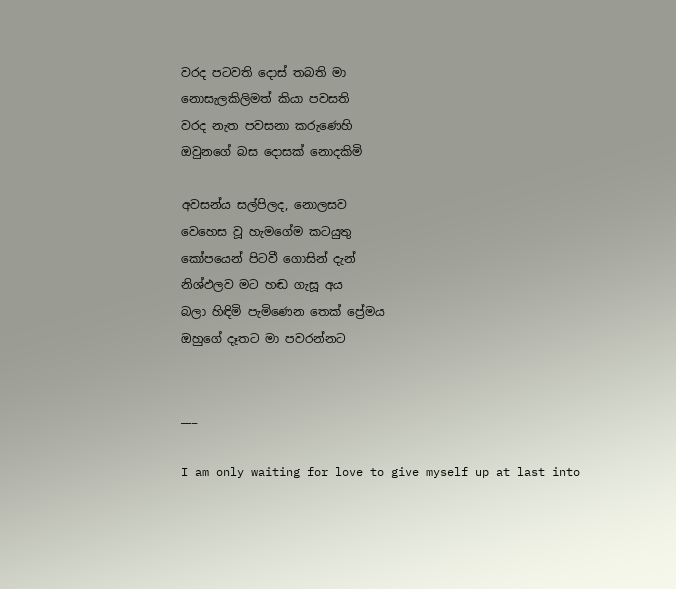වරද පටවති දොස් තබති මා
නොසැලකිලිමත් කියා පවසති
වරද නැත පවසනා කරුණෙහි
ඔවුනගේ බස දොසක් නොදකිමි

අවසන්ය සල්පිලද, නොලසව
වෙහෙස වූ හැමගේම කටයුතු
කෝපයෙන් පිටවී ගොසින් දැන්
නිශ්ඵලව මට හඬ ගැසූ අය
බලා හිඳිමි පැමිණෙන තෙක් ප්‍රේමය
ඔහුගේ දෑතට මා පවරන්නට


___

I am only waiting for love to give myself up at last into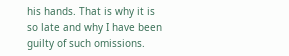his hands. That is why it is so late and why I have been guilty of such omissions.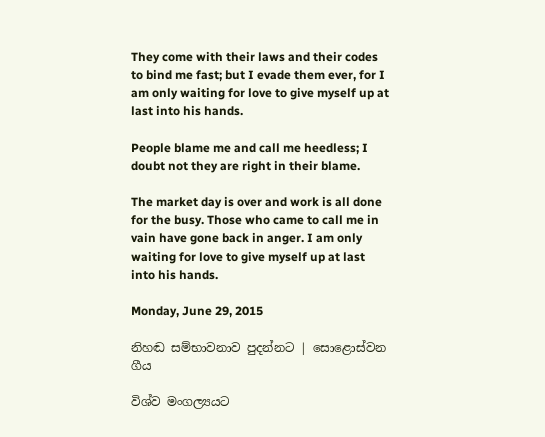They come with their laws and their codes to bind me fast; but I evade them ever, for I am only waiting for love to give myself up at last into his hands.

People blame me and call me heedless; I doubt not they are right in their blame.

The market day is over and work is all done for the busy. Those who came to call me in vain have gone back in anger. I am only waiting for love to give myself up at last into his hands.

Monday, June 29, 2015

නිහඬ සම්භාවනාව පුදන්නට | සොළොස්වන ගීය

විශ්ව මංගල්‍යයට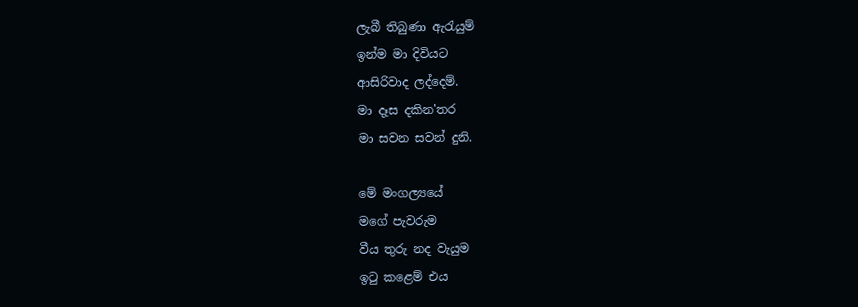ලැබී තිබුණා ඇරැයුම්
ඉන්ම මා දිවියට
ආසිරිවාද ලද්දෙම්.
මා දෑස දකින'තර
මා සවන සවන් දුනි.

මේ මංගල්‍යයේ
මගේ පැවරුම
වීය තුරු නද වැයුම
ඉටු කළෙම් එය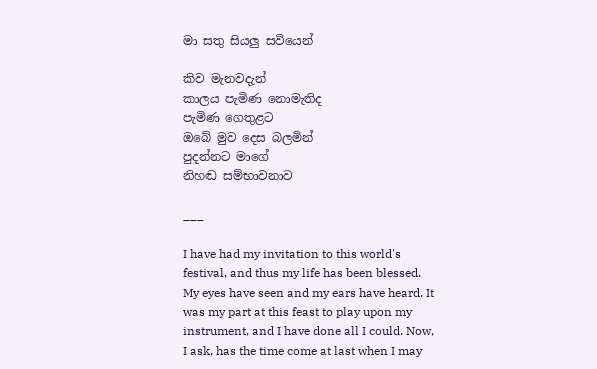මා සතු සියලු සවියෙන්

කිව මැනවදැන්
කාලය පැමිණ නොමැතිද
පැමිණ ගෙතුළට
ඔබේ මුව දෙස බලමින්
පුදන්නට මාගේ
නිහඬ සම්භාවනාව

___

I have had my invitation to this world's festival, and thus my life has been blessed. My eyes have seen and my ears have heard. It was my part at this feast to play upon my instrument, and I have done all I could. Now, I ask, has the time come at last when I may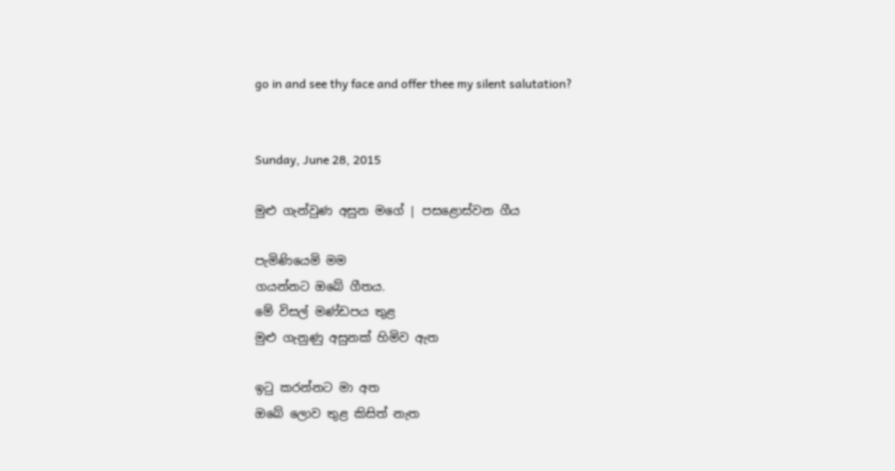go in and see thy face and offer thee my silent salutation?


Sunday, June 28, 2015

මුළු ගැන්වුණ අසුන මගේ | පසළොස්වන ගීය

පැමිණියෙමි මම
ගයන්නට ඔබේ ගීතය.
මේ විසල් මණ්ඩපය තුළ
මුළු ගැනුණු අසුනක් හිමිව ඇත

ඉටු කරන්නට මා අත
ඔබේ ලොව තුළ කිසිත් නැත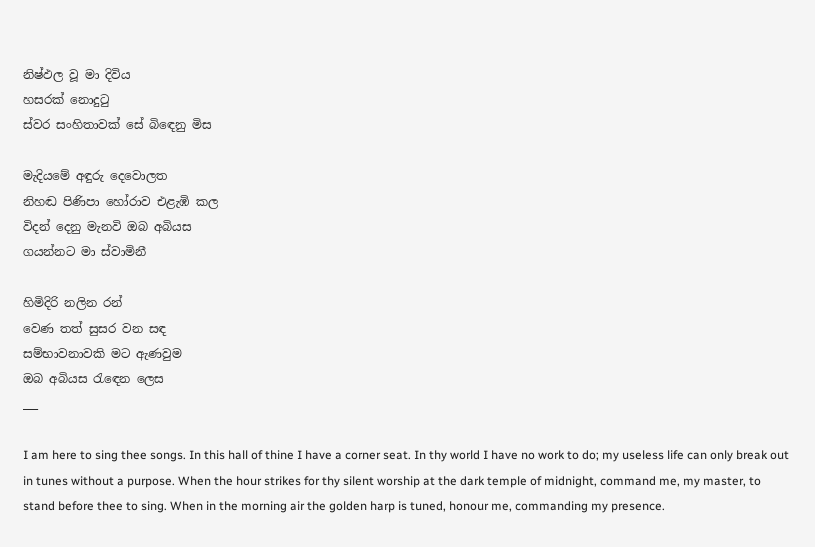නිෂ්ඵල වූ මා දිවිය
හසරක් නොදුටු
ස්වර සංහිතාවක් සේ බිඳෙනු මිස

මැදියමේ අඳුරු දෙවොලත
නිහඬ පිණිපා හෝරාව එළැඹි කල
විදන් දෙනු මැනවි ඔබ අබියස
ගයන්නට මා ස්වාමිනී

හිමිදිරි නලින රන්
වෙණ තත් සුසර වන සඳ
සම්භාවනාවකි මට ඇණවුම
ඔබ අබියස රැඳෙන ලෙස
___

I am here to sing thee songs. In this hall of thine I have a corner seat. In thy world I have no work to do; my useless life can only break out in tunes without a purpose. When the hour strikes for thy silent worship at the dark temple of midnight, command me, my master, to stand before thee to sing. When in the morning air the golden harp is tuned, honour me, commanding my presence.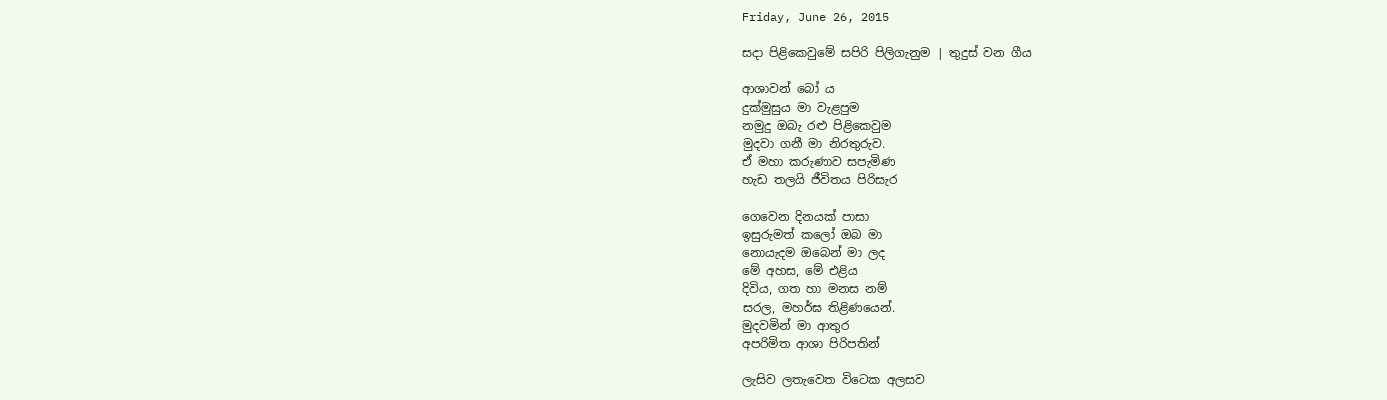Friday, June 26, 2015

සදා පිළිකෙවුමේ සපිරි පිලිගැනුම | තුදුස් වන ගීය

ආශාවන් බෝ ය
දුක්මුසුය මා වැළපුම
නමුදු ඔබැ රළු පිළිකෙවුම
මුදවා ගනී මා නිරතුරුව.
ඒ මහා කරුණාව සපැමිණ
හැඩ තලයි ජීවිතය පිරිසැර

ගෙවෙන දිනයක් පාසා
ඉසුරුමත් කලෝ ඔබ මා
නොයැදම ඔබෙන් මා ලද
මේ අහස, මේ එළිය
දිවිය, ගත හා මනස නම්
සරල, මහර්ඝ තිළිණයෙන්.
මුදවමින් මා ආතුර
අපරිමිත ආශා පිරිපතින්

ලැසිව ලතැවෙත විටෙක අලසව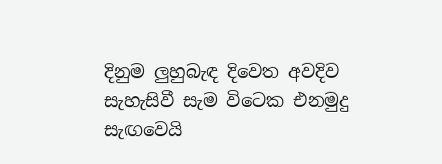දිනුම ලුහුබැඳ දිවෙත අවදිව
සැහැසිවී සැම විටෙක එනමුදු
සැඟවෙයි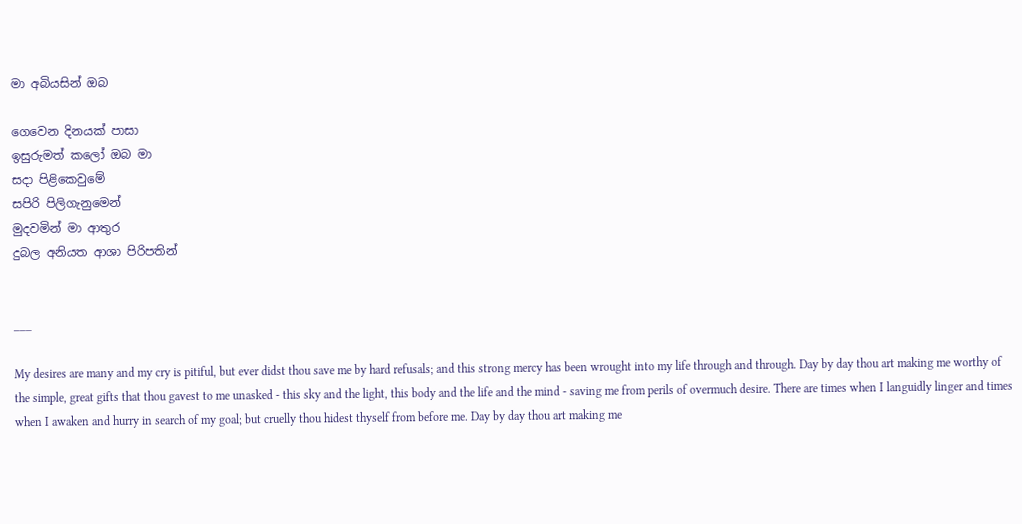මා අබියසින් ඔබ

ගෙවෙන දිනයක් පාසා
ඉසුරුමත් කලෝ ඔබ මා
සදා පිළිකෙවුමේ
සපිරි පිලිගැනුමෙන්
මුදවමින් මා ආතුර
දුබල අනියත ආශා පිරිපතින්


___

My desires are many and my cry is pitiful, but ever didst thou save me by hard refusals; and this strong mercy has been wrought into my life through and through. Day by day thou art making me worthy of the simple, great gifts that thou gavest to me unasked - this sky and the light, this body and the life and the mind - saving me from perils of overmuch desire. There are times when I languidly linger and times when I awaken and hurry in search of my goal; but cruelly thou hidest thyself from before me. Day by day thou art making me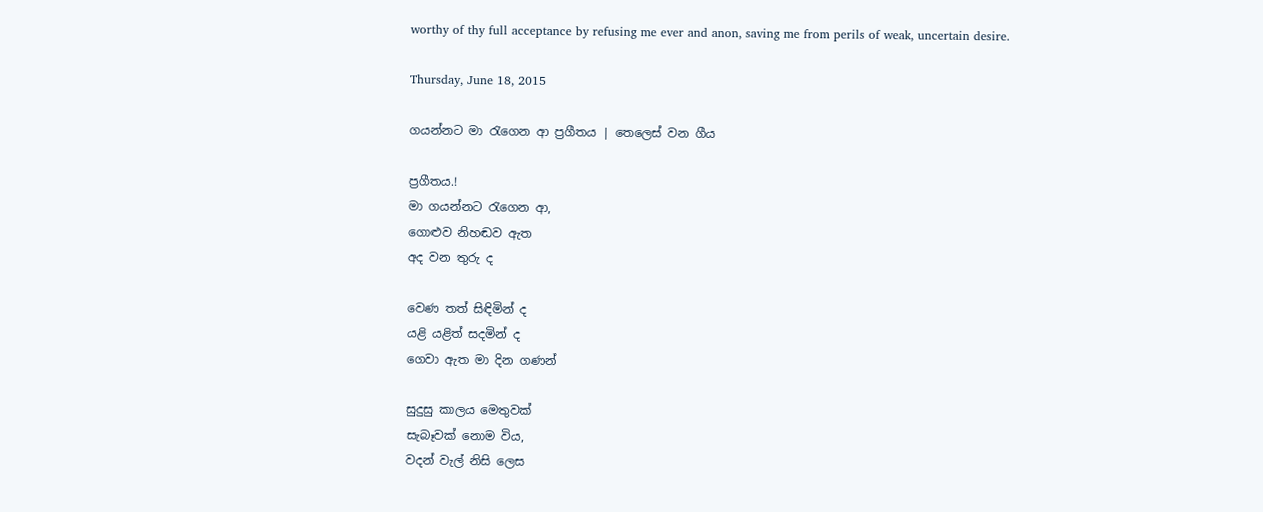worthy of thy full acceptance by refusing me ever and anon, saving me from perils of weak, uncertain desire.

Thursday, June 18, 2015

ගයන්නට මා රැගෙන ආ ප්‍රගීතය | තෙලෙස් වන ගීය

ප්‍රගීතය.!
මා ගයන්නට රැගෙන ආ,
ගොළුව නිහඬව ඇත
අද වන තුරු ද

වෙණ තත් සිඳිමින් ද
යළි යළිත් සදමින් ද
ගෙවා ඇත මා දින ගණන්

සුදුසු කාලය මෙතුවක්
සැබෑවක් නොම විය,
වදන් වැල් නිසි ලෙස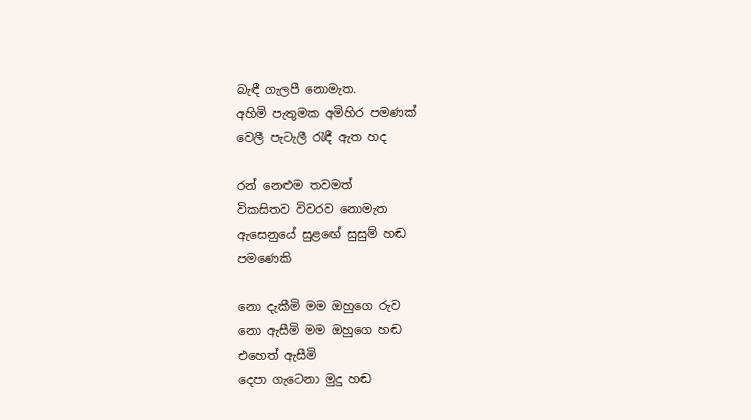බැඳී ගැලපී නොමැත.
අහිමි පැතුමක අමිහිර පමණක්
වෙලී පැටැලී රැඳී ඇත හද

රන් නෙළුම තවමත්
විකසිතව විවරව නොමැත
ඇසෙනුයේ සුළ‍‍ඟේ සුසුම් හඬ
පමණෙකි

නො දැකීමි මම ඔහුගෙ රුව
නො ඇසීමි මම ඔහුගෙ හඬ
එහෙත් ඇසීමි
දෙපා ගැටෙනා මුදු හඬ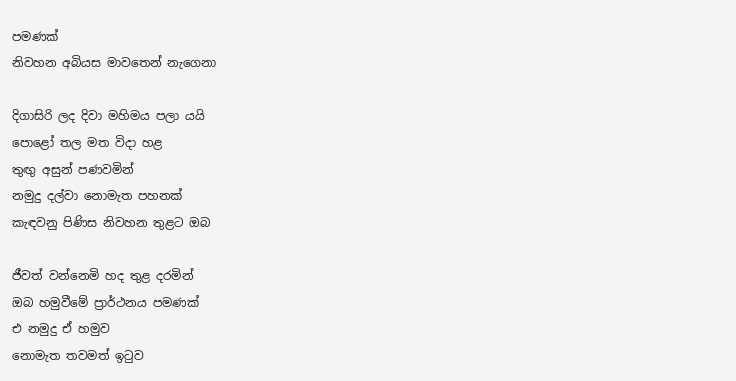පමණක්
නිවහන අබියස මාවතෙන් නැගෙනා

දිගාසිරි ලද දිවා මහිමය පලා යයි
පොළෝ තල මත විදා හළ
තුඟු අසුන් පණවමින්
නමුදු දල්වා නොමැත පහනක්
කැඳවනු පිණිස නිවහන තුළට ඔබ

ජීවත් ‍වන්නෙමි හද තුළ දරමින්
ඔබ හමුවීමේ ප්‍රාර්ථනය පමණක්
එ නමුදු ඒ හමුව
නොමැත තවමත් ඉටුව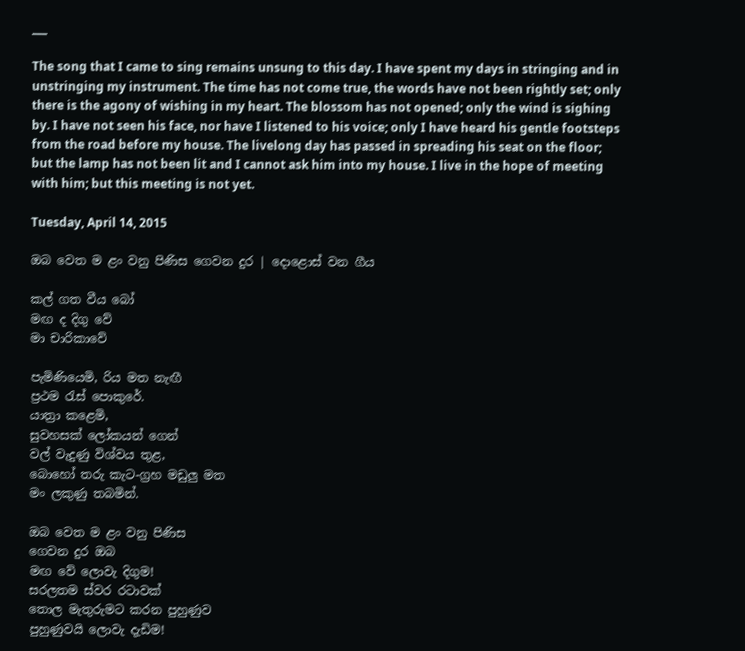___

The song that I came to sing remains unsung to this day. I have spent my days in stringing and in unstringing my instrument. The time has not come true, the words have not been rightly set; only there is the agony of wishing in my heart. The blossom has not opened; only the wind is sighing by. I have not seen his face, nor have I listened to his voice; only I have heard his gentle footsteps from the road before my house. The livelong day has passed in spreading his seat on the floor; but the lamp has not been lit and I cannot ask him into my house. I live in the hope of meeting with him; but this meeting is not yet.

Tuesday, April 14, 2015

ඔබ වෙත ම ළං වනු පිණිස ගෙවන දුර | දොළොස් වන ගීය

කල් ගත වීය බෝ
මඟ ද දිගු වේ
මා චාරිකාවේ

පැමිණියෙමි, රිය මත නැඟී
ප්‍රථම රැස් පොකුරේ.
යාත්‍රා කළෙමි,
සුවහසක් ලෝකයන් ගෙන්
වල් වැදුණු විශ්වය තුළ,
බොහෝ තරු කැට-ග්‍රහ මඩුලු මත
මං ලකුණු තබමින්.

ඔබ වෙත ම ළං වනු පිණිස
ගෙවන දුර ඔබ
මඟ වේ ලොවැ දිගුම!
සරලතම ස්වර රටාවක්
තොල මැතුරුමට කරන පුහුණුව
පුහුණුවයි ලොවැ දැඩිම!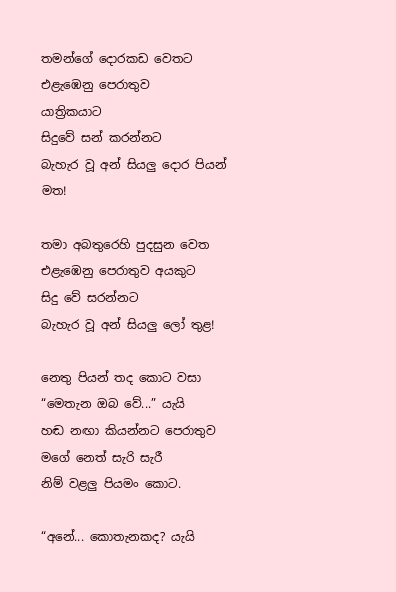තමන්ගේ දොරකඩ වෙතට
එළැ‍ඹෙනු පෙරාතුව
යාත්‍රිකයාට
සිදුවේ සන් කරන්නට
බැහැර වූ අන් සියලු දොර පියන් මත!

තමා අබතුරෙහි පුදසුන වෙත
එළැඹෙනු පෙරාතුව අයකුට
සිදු වේ සරන්නට
බැහැර වූ අන් සියලු ලෝ තුළ!

නෙතු පියන් තද කොට වසා
“මෙතැන ඔබ වේ...” යැයි
හඬ නඟා කියන්නට පෙරාතුව
මගේ නෙත් සැරි සැරී
නිම් වළලු පියමං කොට.

“අනේ... කොතැනකද? යැයි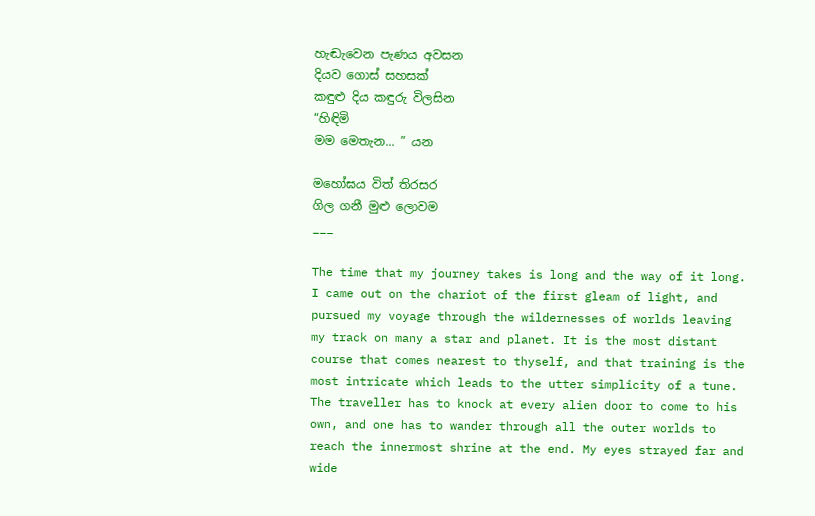හැඬැවෙන පැණය අවසන
දියව ගොස් සහසක්
කඳුළු දිය කඳුරු විලසින
“හිඳිමි
මම මෙතැන... ” යන

මහෝඝය විත් තිරසර
ගිල ගනී මුළු ලොවම
___

The time that my journey takes is long and the way of it long. I came out on the chariot of the first gleam of light, and pursued my voyage through the wildernesses of worlds leaving my track on many a star and planet. It is the most distant course that comes nearest to thyself, and that training is the most intricate which leads to the utter simplicity of a tune. The traveller has to knock at every alien door to come to his own, and one has to wander through all the outer worlds to reach the innermost shrine at the end. My eyes strayed far and wide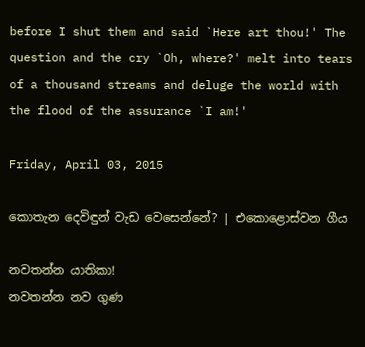before I shut them and said `Here art thou!' The question and the cry `Oh, where?' melt into tears of a thousand streams and deluge the world with the flood of the assurance `I am!'

Friday, April 03, 2015

කොතැන දෙවිඳුන් වැඩ වෙසෙන්නේ? | එකොළොස්වන ගීය

නවතන්න යාතිකා!
නවතන්න නව ගුණ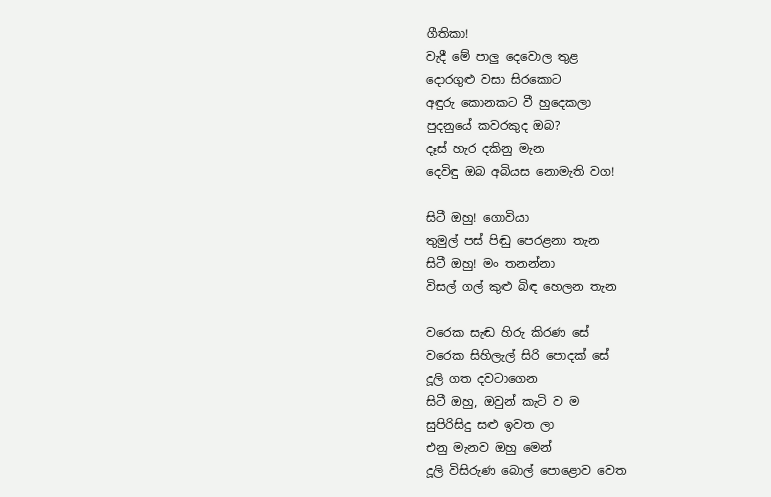ගීතිකා!
වැදී මේ පාලු දෙවොල තුළ
දොරගුළු වසා සිරකොට
අඳුරු කොනකට වී හුදෙකලා
පුදනුයේ කවරකුද ඔබ?
දෑස් හැර දකිනු මැන
දෙවිඳු ඔබ අබියස නොමැති වග!

සිටී ඔහු! ගොවියා
තුමුල් පස් පිඬු පෙරළනා තැන
සිටී ඔහු! මං තනන්නා
විසල් ගල් කුළු බිඳ හෙලන තැන

වරෙක සැඬ හිරු කිරණ සේ
වරෙක සිහිලැල් සිරි පොදක් සේ
දූලි ගත දවටාගෙන
සිටී ඔහු, ඔවුන් කැටි ව ම
සුපිරිසිදු සළු ඉවත ලා
එනු මැනව ඔහු මෙන්
දූලි විසිරුණ බොල් පොළොව වෙත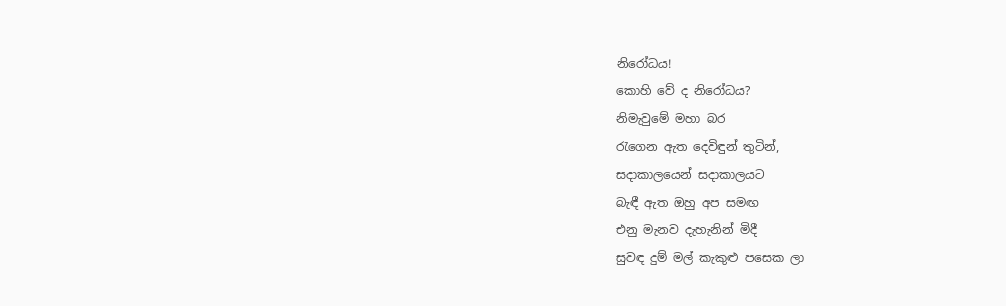නිරෝධය!
කොහි වේ ද නිරෝධය?
නිමැවුමේ මහා බර
රැගෙන ඇත දෙවිඳුන් තුටින්,
සදාකාලයෙන් සදාකාලයට
බැඳී ඇත ඔහු අප සමඟ
එනු මැනව දැහැනින් මිදී
සුවඳ දුම් මල් කැකුළු පසෙක ලා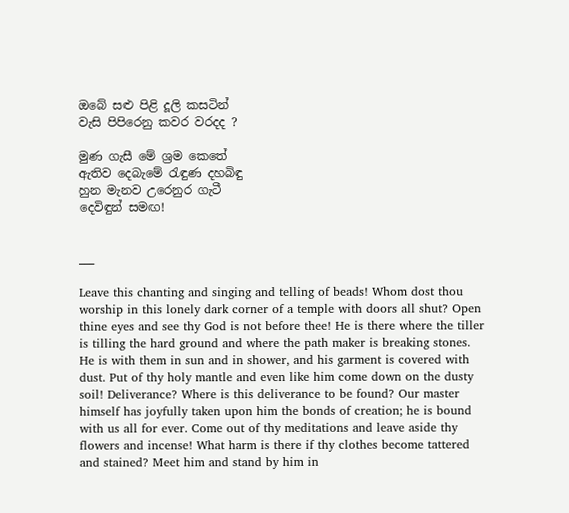ඔබේ සළු පිළි දූලි කසටින්
වැසි පිපිරෙනු කවර වරදද ?

මුණ ගැසී මේ ශ්‍රම කෙතේ
ඇතිව දෙබැමේ රැඳුණ දහබිඳු
හුන මැනව උරෙනුර ගැටී
දෙවිඳුන් සමඟ!


___

Leave this chanting and singing and telling of beads! Whom dost thou worship in this lonely dark corner of a temple with doors all shut? Open thine eyes and see thy God is not before thee! He is there where the tiller is tilling the hard ground and where the path maker is breaking stones. He is with them in sun and in shower, and his garment is covered with dust. Put of thy holy mantle and even like him come down on the dusty soil! Deliverance? Where is this deliverance to be found? Our master himself has joyfully taken upon him the bonds of creation; he is bound with us all for ever. Come out of thy meditations and leave aside thy flowers and incense! What harm is there if thy clothes become tattered and stained? Meet him and stand by him in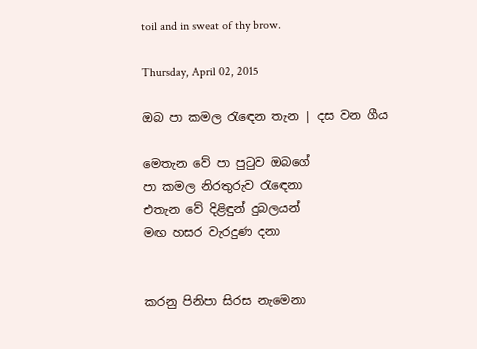toil and in sweat of thy brow.

Thursday, April 02, 2015

ඔබ පා කමල රැඳෙන තැන | දස වන ගීය

මෙතැන වේ පා පුටුව ඔබගේ
පා කමල නිරතුරුව රැඳෙනා
එතැන වේ දිළිඳුන් දුබලයන්
මඟ හසර වැරදුණ දනා


කරනු පිනිපා සිරස නැමෙනා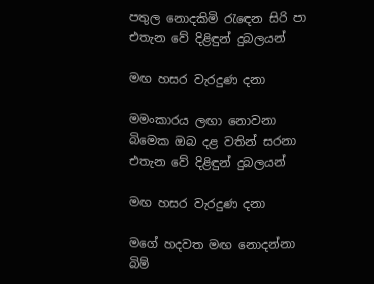පතුල නොදකිමි රැඳෙන සිරි පා
එතැන වේ දිළිඳුන් දුබලයන්

මඟ හසර වැරදුණ දනා

මමංකාරය ලඟා නොවනා
බිමෙක ඔබ දළ වතින් සරනා
එතැන වේ දිළිඳුන් දුබලයන්

මඟ හසර වැරදුණ දනා

මගේ හදවත මඟ නොදන්නා
බිම්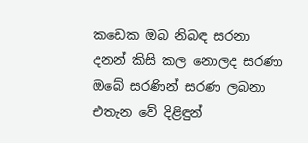කඩෙක ඔබ නිබඳ සරනා
දනන් කිසි කල නොලද සරණා
ඔබේ සරණින් සරණ ලබනා
එතැන වේ දිළිඳුන්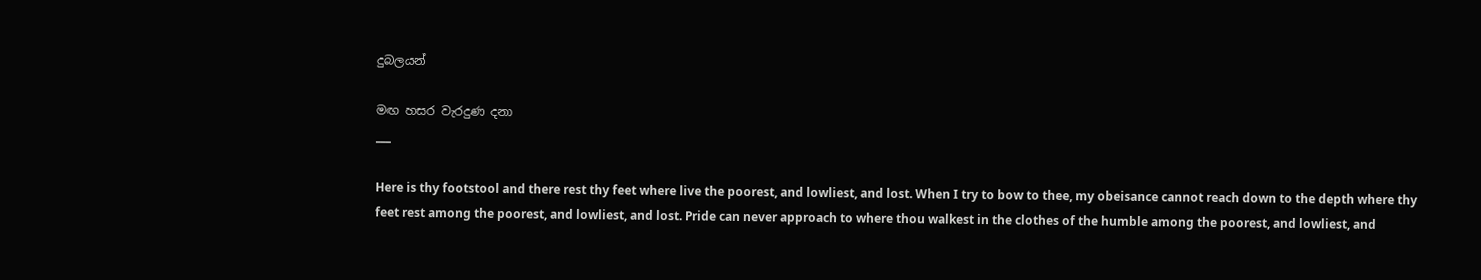දුබලයන්

මඟ හසර වැරදුණ දනා
___

Here is thy footstool and there rest thy feet where live the poorest, and lowliest, and lost. When I try to bow to thee, my obeisance cannot reach down to the depth where thy feet rest among the poorest, and lowliest, and lost. Pride can never approach to where thou walkest in the clothes of the humble among the poorest, and lowliest, and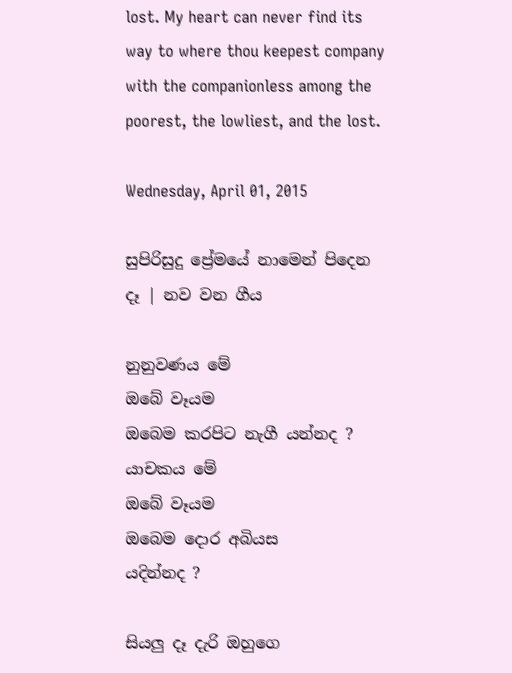lost. My heart can never find its way to where thou keepest company with the companionless among the poorest, the lowliest, and the lost.

Wednesday, April 01, 2015

සුපිරිසුදු ප්‍රේමයේ නාමෙන් පිදෙන දෑ | නව වන ගීය

නුනුවණය මේ
ඔබේ වෑයම
ඔබෙම කරපිට නැගී යන්නද ?
යාචකය මේ
ඔබේ වෑයම
ඔබෙම දොර අබියස
යදින්නද ?

සියලු දෑ දැරි ඔහුගෙ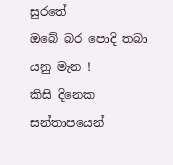සුරතේ
ඔබේ බර පොදි තබා යනු මැන !
කිසි දිනෙක සන්තාපයෙන්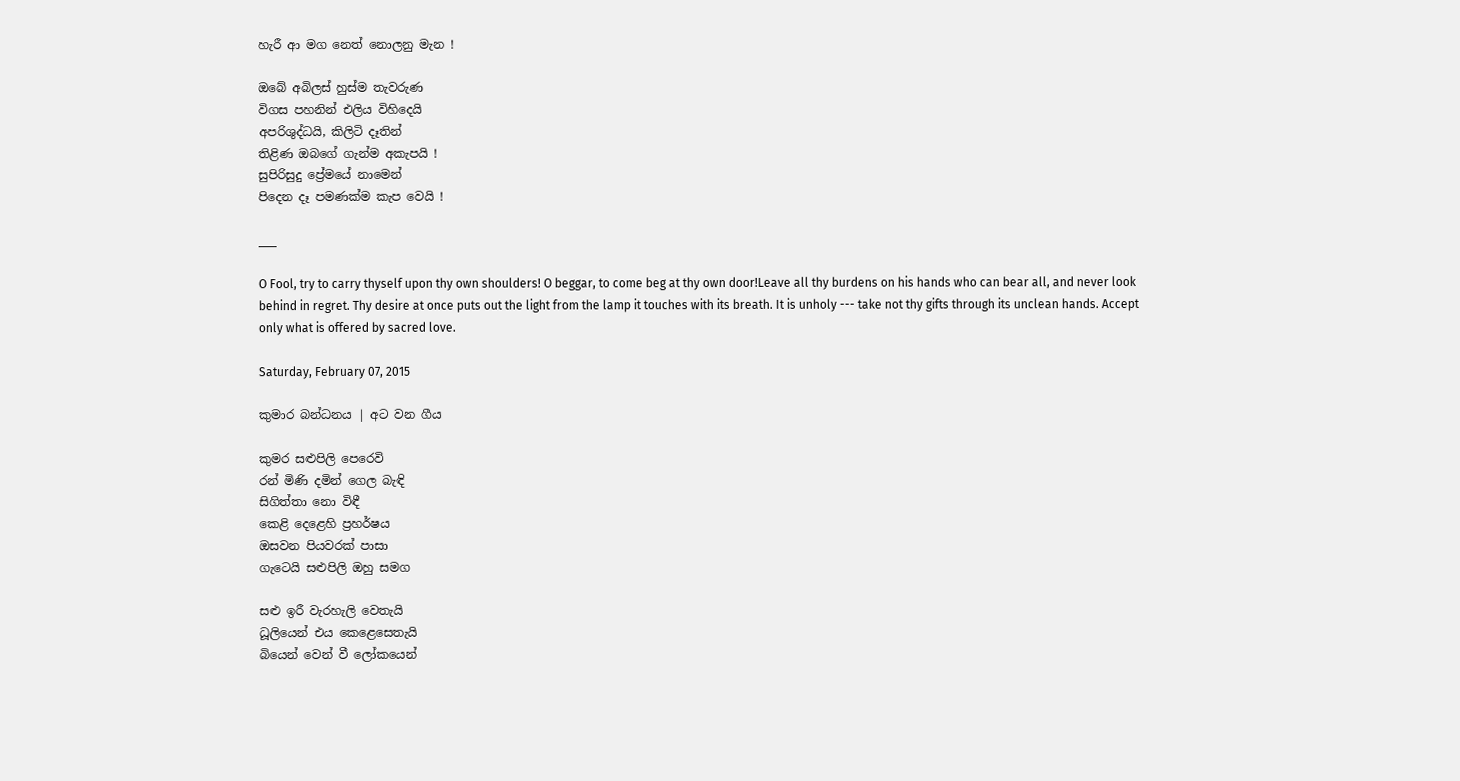හැරී ආ මග නෙත් නොලනු මැන !

ඔබේ අබිලස් හුස්ම තැවරුණ
විගස පහනින් එලිය විහිදෙයි
අපරිශුද්ධයි, කිලිටි දෑතින්
තිළිණ ඔබගේ ගැන්ම අකැපයි !
සුපිරිසුදු ප්‍රේමයේ නාමෙන්
පිදෙන දෑ පමණක්ම කැප වෙයි !

___

O Fool, try to carry thyself upon thy own shoulders! O beggar, to come beg at thy own door!Leave all thy burdens on his hands who can bear all, and never look behind in regret. Thy desire at once puts out the light from the lamp it touches with its breath. It is unholy --- take not thy gifts through its unclean hands. Accept only what is offered by sacred love.

Saturday, February 07, 2015

කුමාර බන්ධනය | අට වන ගීය

කුමර සළුපිලි පෙරෙවි
රන් මිණි දමින් ගෙල බැඳි
සිගිත්තා නො විඳී
කෙළි දෙළෙහි ප්‍රහර්ෂය
ඔසවන පියවරක් පාසා
ගැටෙයි සළුපිලි ඔහු සමග

සළු ඉරී වැරහැලි වෙතැයි
ධූලියෙන් එය කෙළෙසෙතැයි
බියෙන් වෙන් වී ලෝකයෙන්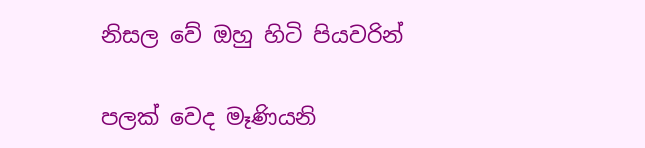නිසල වේ ඔහු හිටි පියවරින්

පලක් වෙද මෑණියනි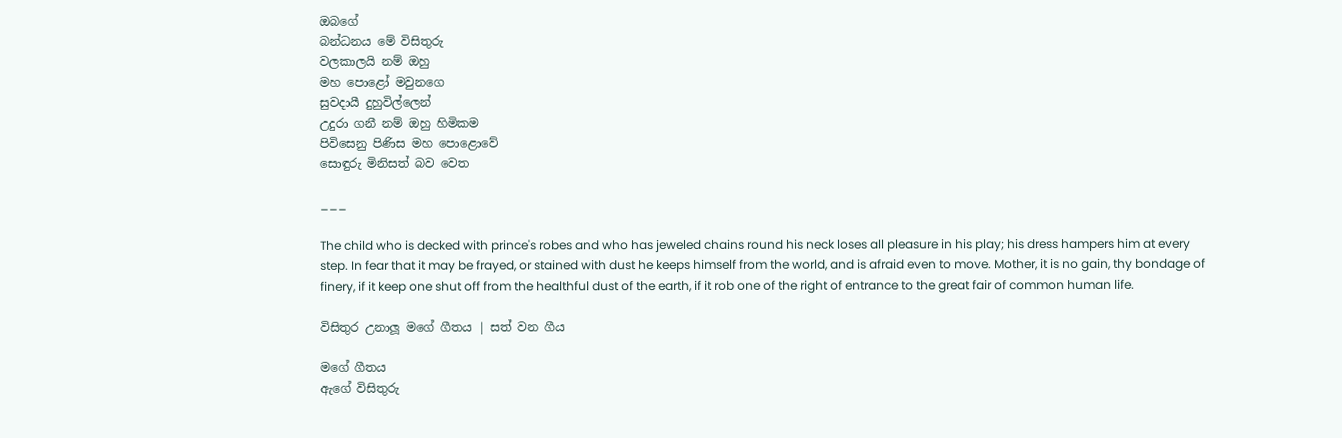ඔබගේ
බන්ධනය මේ විසිතුරු
වලකාලයි නම් ඔහු
මහ පොළෝ මවුනගෙ
සුවදායී දුහුවිල්ලෙන්
උදුරා ගනී නම් ඔහු හිමිකම
පිවිසෙනු පිණිස මහ පොළොවේ
සොඳුරු මිනිසත් බව වෙත

___

The child who is decked with prince's robes and who has jeweled chains round his neck loses all pleasure in his play; his dress hampers him at every step. In fear that it may be frayed, or stained with dust he keeps himself from the world, and is afraid even to move. Mother, it is no gain, thy bondage of finery, if it keep one shut off from the healthful dust of the earth, if it rob one of the right of entrance to the great fair of common human life.

විසිතුර උනාලූ මගේ ගීතය | සත් වන ගීය

මගේ ගීතය
ඇගේ විසිතුරු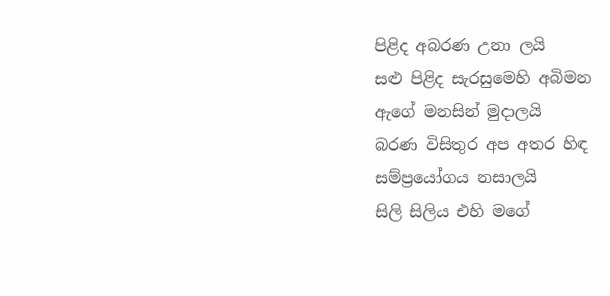පිළිද අබරණ උනා ලයි
සළු පිළිද සැරසුමෙහි අබිමන
ඇගේ මනසින් මුදාලයි
බරණ විසිතුර අප අතර හිඳ
සම්ප්‍රයෝගය නසාලයි
සිලි සිලිය එහි මගේ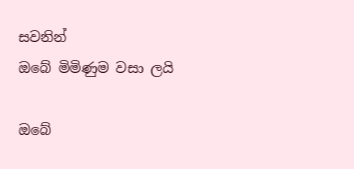සවනින්
ඔබේ මිමිණුම වසා ලයි

ඔබේ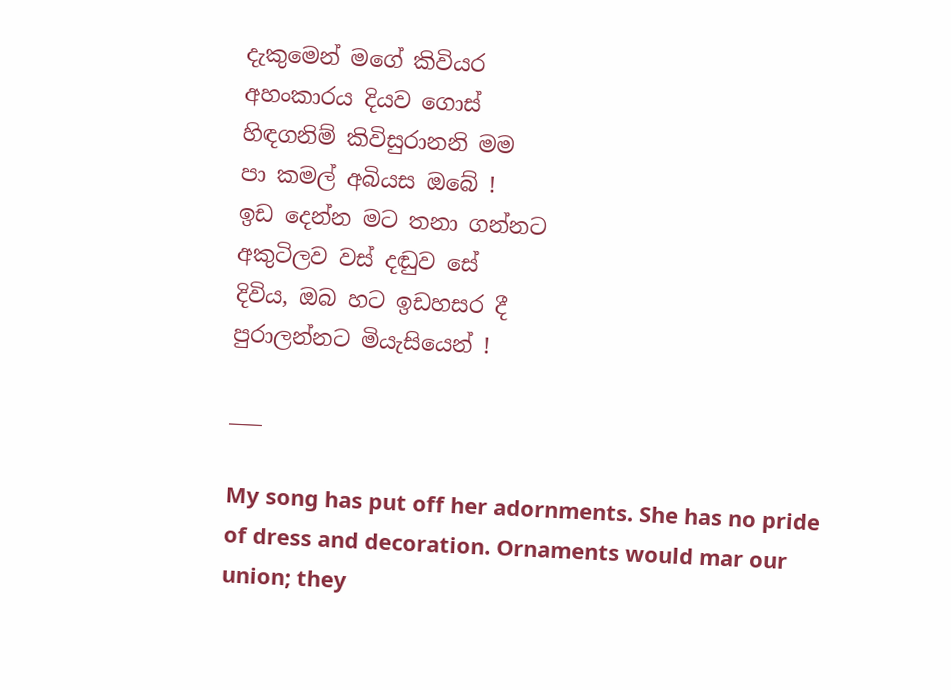දැකුමෙන් මගේ කිවියර
අහංකාරය දියව ගොස්
හිඳගනිම් කිවිසුරානනි මම
පා කමල් අබියස ඔබේ !
ඉඩ දෙන්න මට තනා ගන්නට
අකුටිලව වස් දඬුව සේ
දිවිය, ඔබ හට ඉඩහසර දී
පුරාලන්නට මියැසියෙන් !

___

My song has put off her adornments. She has no pride of dress and decoration. Ornaments would mar our union; they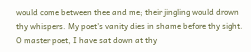would come between thee and me; their jingling would drown thy whispers. My poet's vanity dies in shame before thy sight. O master poet, I have sat down at thy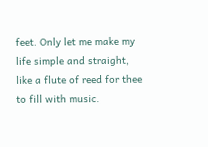feet. Only let me make my life simple and straight, like a flute of reed for thee to fill with music.